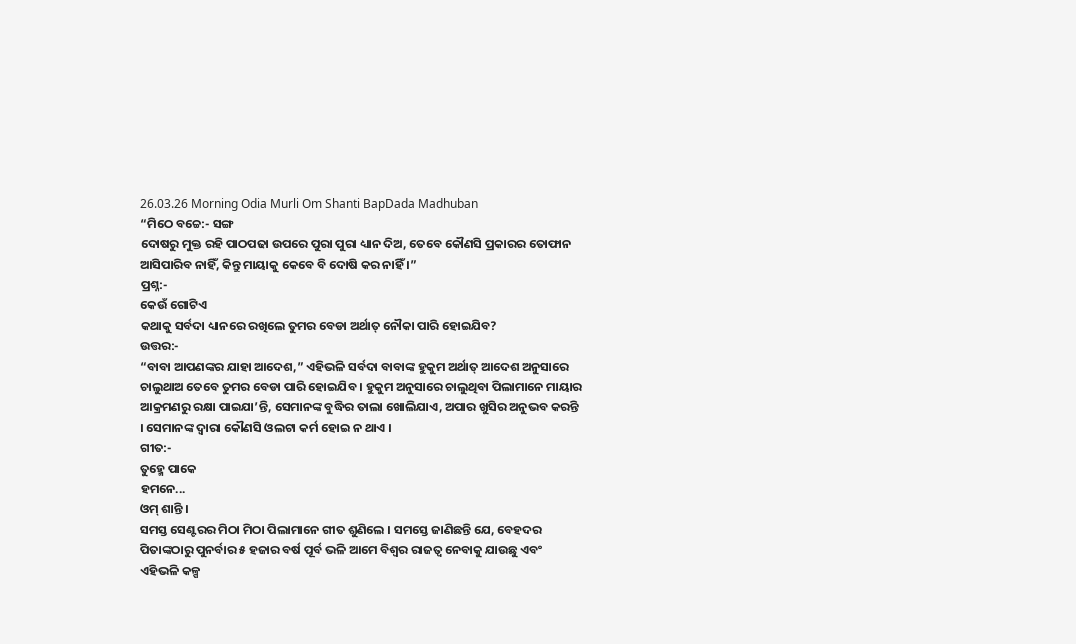26.03.26 Morning Odia Murli Om Shanti BapDada Madhuban
“ମିଠେ ବଚ୍ଚେ:- ସଙ୍ଗ
ଦୋଷରୁ ମୁକ୍ତ ରହି ପାଠପଢା ଉପରେ ପୁରା ପୁରା ଧ୍ୟାନ ଦିଅ, ତେବେ କୌଣସି ପ୍ରକାରର ତୋଫାନ
ଆସିପାରିବ ନାହିଁ, କିନ୍ତୁ ମାୟାକୁ କେବେ ବି ଦୋଷି କର ନାହିଁ ।”
ପ୍ରଶ୍ନ:-
କେଉଁ ଗୋଟିଏ
କଥାକୁ ସର୍ବଦା ଧ୍ୟାନରେ ରଖିଲେ ତୁମର ବେଡା ଅର୍ଥାତ୍ ନୌକା ପାରି ହୋଇଯିବ?
ଉତ୍ତର:-
“ବାବା ଆପଣଙ୍କର ଯାହା ଆଦେଶ,” ଏହିଭଳି ସର୍ବଦା ବାବାଙ୍କ ହୁକୁମ ଅର୍ଥାତ୍ ଆଦେଶ ଅନୁସାରେ
ଚାଲୁଥାଅ ତେବେ ତୁମର ବେଡା ପାରି ହୋଇଯିବ । ହୁକୁମ ଅନୁସାରେ ଚାଲୁଥିବା ପିଲାମାନେ ମାୟାର
ଆକ୍ରମଣରୁ ରକ୍ଷା ପାଇଯା’ନ୍ତି, ସେମାନଙ୍କ ବୁଦ୍ଧିର ତାଲା ଖୋଲିଯାଏ, ଅପାର ଖୁସିର ଅନୁଭବ କରନ୍ତି
। ସେମାନଙ୍କ ଦ୍ୱାରା କୌଣସି ଓଲଟା କର୍ମ ହୋଇ ନ ଥାଏ ।
ଗୀତ:-
ତୁହ୍ମେ ପାକେ
ହମନେ...
ଓମ୍ ଶାନ୍ତି ।
ସମସ୍ତ ସେଣ୍ଟରର ମିଠା ମିଠା ପିଲାମାନେ ଗୀତ ଶୁଣିଲେ । ସମସ୍ତେ ଜାଣିଛନ୍ତି ଯେ, ବେହଦର
ପିତାଙ୍କଠାରୁ ପୁନର୍ବାର ୫ ହଜାର ବର୍ଷ ପୂର୍ବ ଭଳି ଆମେ ବିଶ୍ୱର ରାଜତ୍ୱ ନେବାକୁ ଯାଉଛୁ ଏବଂ
ଏହିଭଳି କଳ୍ପ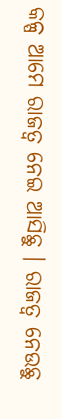କଳ୍ପ ଆମେ ରାଜତ୍ୱ ନେଇ ଆସିଛୁ । ରାଜତ୍ୱ ନେଉଛୁ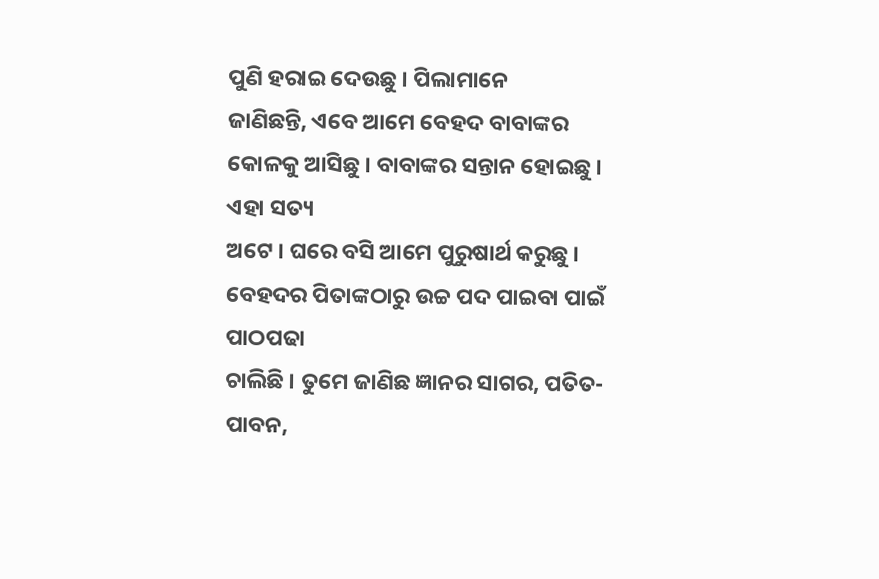ପୁଣି ହରାଇ ଦେଉଛୁ । ପିଲାମାନେ
ଜାଣିଛନ୍ତି, ଏବେ ଆମେ ବେହଦ ବାବାଙ୍କର କୋଳକୁ ଆସିଛୁ । ବାବାଙ୍କର ସନ୍ତାନ ହୋଇଛୁ । ଏହା ସତ୍ୟ
ଅଟେ । ଘରେ ବସି ଆମେ ପୁରୁଷାର୍ଥ କରୁଛୁ । ବେହଦର ପିତାଙ୍କଠାରୁ ଉଚ୍ଚ ପଦ ପାଇବା ପାଇଁ ପାଠପଢା
ଚାଲିଛି । ତୁମେ ଜାଣିଛ ଜ୍ଞାନର ସାଗର, ପତିତ-ପାବନ,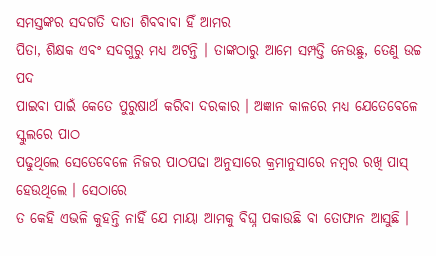ସମସ୍ତଙ୍କର ସଦଗତି ଦାତା ଶିବବାବା ହିଁ ଆମର
ପିତା, ଶିକ୍ଷକ ଏବଂ ସଦଗୁରୁ ମଧ୍ୟ ଅଟନ୍ତି । ତାଙ୍କଠାରୁ ଆମେ ସମ୍ପତ୍ତି ନେଉଛୁ, ତେଣୁ ଉଚ୍ଚ ପଦ
ପାଇବା ପାଇଁ କେତେ ପୁରୁଷାର୍ଥ କରିବା ଦରକାର । ଅଜ୍ଞାନ କାଳରେ ମଧ୍ୟ ଯେତେବେଳେ ସ୍କୁଲରେ ପାଠ
ପଢୁଥିଲେ ସେତେବେଳେ ନିଜର ପାଠପଢା ଅନୁସାରେ କ୍ରମାନୁସାରେ ନମ୍ବର ରଖି ପାସ୍ ହେଉଥିଲେ । ସେଠାରେ
ତ କେହି ଏଭଳି କୁହନ୍ତି ନାହିଁ ଯେ ମାୟା ଆମକୁ ବିଘ୍ନ ପକାଉଛି ବା ତୋଫାନ ଆସୁଛି ।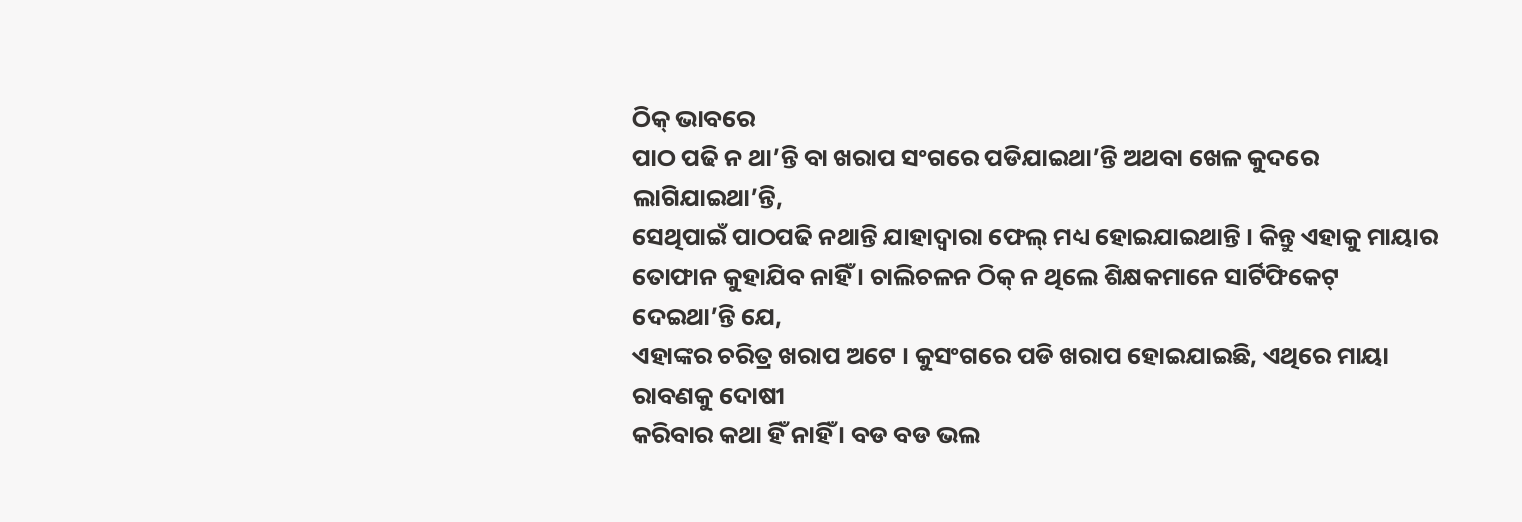ଠିକ୍ ଭାବରେ
ପାଠ ପଢି ନ ଥା’ନ୍ତି ବା ଖରାପ ସଂଗରେ ପଡିଯାଇଥା’ନ୍ତି ଅଥବା ଖେଳ କୁଦରେ ଲାଗିଯାଇଥା’ନ୍ତି,
ସେଥିପାଇଁ ପାଠପଢି ନଥାନ୍ତି ଯାହାଦ୍ୱାରା ଫେଲ୍ ମଧ୍ୟ ହୋଇଯାଇଥାନ୍ତି । କିନ୍ତୁ ଏହାକୁ ମାୟାର
ତୋଫାନ କୁହାଯିବ ନାହିଁ । ଚାଲିଚଳନ ଠିକ୍ ନ ଥିଲେ ଶିକ୍ଷକମାନେ ସାର୍ଟିଫିକେଟ୍ ଦେଇଥା’ନ୍ତି ଯେ,
ଏହାଙ୍କର ଚରିତ୍ର ଖରାପ ଅଟେ । କୁସଂଗରେ ପଡି ଖରାପ ହୋଇଯାଇଛି, ଏଥିରେ ମାୟା ରାବଣକୁ ଦୋଷୀ
କରିବାର କଥା ହିଁ ନାହିଁ । ବଡ ବଡ ଭଲ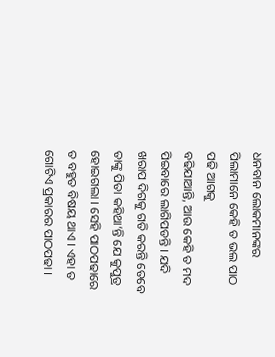ଧନବାନ ଲୋକମାନଙ୍କର ପିଲାମାନେ କେହି ତ ଭଲ ପାଠ ପଢି ଆଗକୁ
ବଢିଯାଆନ୍ତି, ଆଉ କେହି ତ ମଦ ପିଇବାରେ ଲାଗିପଡନ୍ତି । ଯଦି ଖରାପ ଦିଗକୁ ଗତି କରନ୍ତି ତେବେ
ତାଙ୍କୁ ପିତା କହିଥା’ନ୍ତି ଯେ କୁପୁତ୍ର ହୋଇଗଲା । ସେହି ପାଠପଢାରେ ତ ବହୁତ ବିଷୟ ଥାଏ । ଏହା ତ
ଗୋଟିଏ ପ୍ରକାରର ପାଠପଢା ।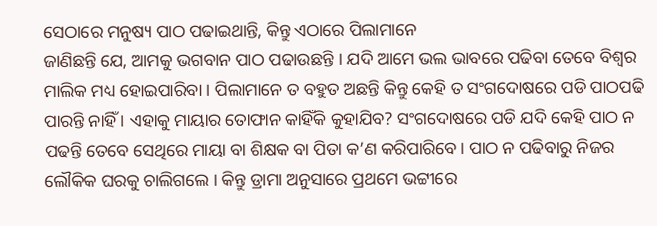ସେଠାରେ ମନୁଷ୍ୟ ପାଠ ପଢାଇଥାନ୍ତି, କିନ୍ତୁ ଏଠାରେ ପିଲାମାନେ
ଜାଣିଛନ୍ତି ଯେ, ଆମକୁ ଭଗବାନ ପାଠ ପଢାଉଛନ୍ତି । ଯଦି ଆମେ ଭଲ ଭାବରେ ପଢିବା ତେବେ ବିଶ୍ୱର
ମାଲିକ ମଧ୍ୟ ହୋଇପାରିବା । ପିଲାମାନେ ତ ବହୁତ ଅଛନ୍ତି କିନ୍ତୁ କେହି ତ ସଂଗଦୋଷରେ ପଡି ପାଠପଢି
ପାରନ୍ତି ନାହିଁ । ଏହାକୁ ମାୟାର ତୋଫାନ କାହିଁକି କୁହାଯିବ? ସଂଗଦୋଷରେ ପଡି ଯଦି କେହି ପାଠ ନ
ପଢନ୍ତି ତେବେ ସେଥିରେ ମାୟା ବା ଶିକ୍ଷକ ବା ପିତା କ’ଣ କରିପାରିବେ । ପାଠ ନ ପଢିବାରୁ ନିଜର
ଲୌକିକ ଘରକୁ ଚାଲିଗଲେ । କିନ୍ତୁ ଡ୍ରାମା ଅନୁସାରେ ପ୍ରଥମେ ଭଟ୍ଟୀରେ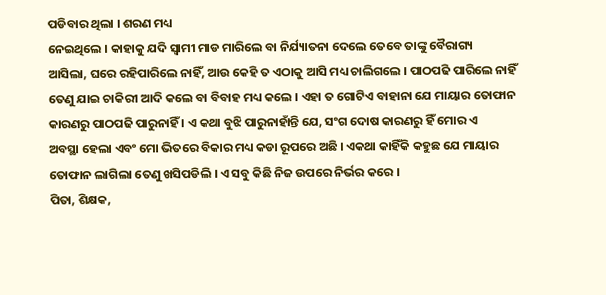ପଡିବାର ଥିଲା । ଶରଣ ମଧ୍ୟ
ନେଇଥିଲେ । କାହାକୁ ଯଦି ସ୍ୱାମୀ ମାଡ ମାରିଲେ ବା ନିର୍ଯ୍ୟାତନା ଦେଲେ ତେବେ ତାଙ୍କୁ ବୈରାଗ୍ୟ
ଆସିଲା, ଘରେ ରହିପାରିଲେ ନାହିଁ, ଆଉ କେହି ତ ଏଠାକୁ ଆସି ମଧ୍ୟ ଚାଲିଗଲେ । ପାଠପଢି ପାରିଲେ ନାହିଁ
ତେଣୁ ଯାଇ ଚାକିରୀ ଆଦି କଲେ ବା ବିବାହ ମଧ୍ୟ କଲେ । ଏହା ତ ଗୋଟିଏ ବାହାନା ଯେ ମାୟାର ତୋଫାନ
କାରଣରୁ ପାଠପଢି ପାରୁନାହିଁ । ଏ କଥା ବୁଝି ପାରୁନାହାଁନ୍ତି ଯେ, ସଂଗ ଦୋଷ କାରଣରୁ ହିଁ ମୋର ଏ
ଅବସ୍ଥା ହେଲା ଏବଂ ମୋ ଭିତରେ ବିକାର ମଧ୍ୟ କଡା ରୂପରେ ଅଛି । ଏକଥା କାହିଁକି କହୁଛ ଯେ ମାୟାର
ତୋଫାନ ଲାଗିଲା ତେଣୁ ଖସିପଡିଲି । ଏ ସବୁ କିଛି ନିଜ ଉପରେ ନିର୍ଭର କରେ ।
ପିତା, ଶିକ୍ଷକ,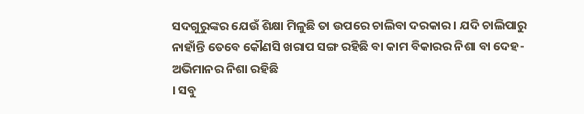ସଦଗୁରୁଙ୍କର ଯେଉଁ ଶିକ୍ଷା ମିଳୁଛି ତା ଉପରେ ଚାଲିବା ଦରକାର । ଯଦି ଚାଲିପାରୁ
ନାହାଁନ୍ତି ତେବେ କୌଣସି ଖରାପ ସଙ୍ଗ ରହିଛି ବା କାମ ବିକାରର ନିଶା ବା ଦେହ-ଅଭିମାନର ନିଶା ରହିଛି
। ସବୁ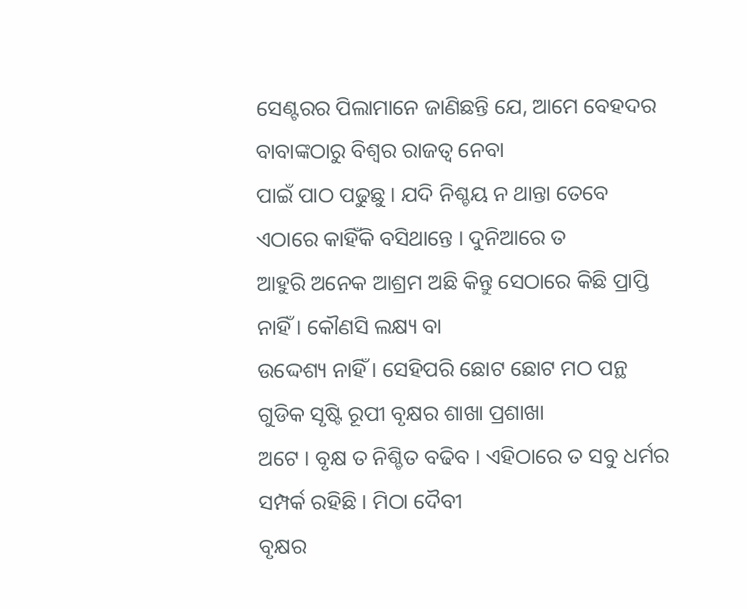ସେଣ୍ଟରର ପିଲାମାନେ ଜାଣିଛନ୍ତି ଯେ, ଆମେ ବେହଦର ବାବାଙ୍କଠାରୁ ବିଶ୍ୱର ରାଜତ୍ୱ ନେବା
ପାଇଁ ପାଠ ପଢୁଛୁ । ଯଦି ନିଶ୍ଚୟ ନ ଥାନ୍ତା ତେବେ ଏଠାରେ କାହିଁକି ବସିଥାନ୍ତେ । ଦୁନିଆରେ ତ
ଆହୁରି ଅନେକ ଆଶ୍ରମ ଅଛି କିନ୍ତୁ ସେଠାରେ କିଛି ପ୍ରାପ୍ତି ନାହିଁ । କୌଣସି ଲକ୍ଷ୍ୟ ବା
ଉଦ୍ଦେଶ୍ୟ ନାହିଁ । ସେହିପରି ଛୋଟ ଛୋଟ ମଠ ପନ୍ଥ ଗୁଡିକ ସୃଷ୍ଟି ରୂପୀ ବୃକ୍ଷର ଶାଖା ପ୍ରଶାଖା
ଅଟେ । ବୃକ୍ଷ ତ ନିଶ୍ଚିତ ବଢିବ । ଏହିଠାରେ ତ ସବୁ ଧର୍ମର ସମ୍ପର୍କ ରହିଛି । ମିଠା ଦୈବୀ
ବୃକ୍ଷର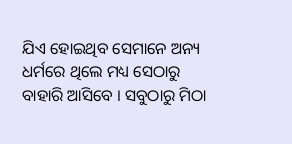ଯିଏ ହୋଇଥିବ ସେମାନେ ଅନ୍ୟ ଧର୍ମରେ ଥିଲେ ମଧ୍ୟ ସେଠାରୁ ବାହାରି ଆସିବେ । ସବୁଠାରୁ ମିଠା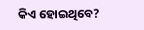କିଏ ହୋଇଥିବେ?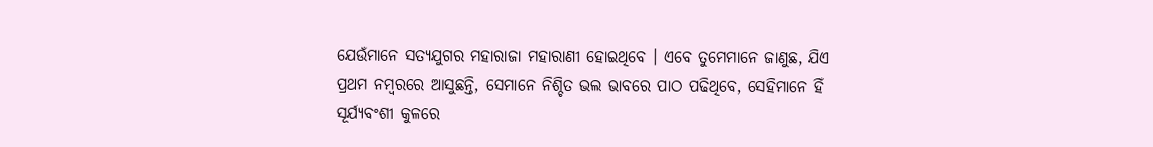ଯେଉଁମାନେ ସତ୍ୟଯୁଗର ମହାରାଜା ମହାରାଣୀ ହୋଇଥିବେ । ଏବେ ତୁମେମାନେ ଜାଣୁଛ, ଯିଏ
ପ୍ରଥମ ନମ୍ବରରେ ଆସୁଛନ୍ତି, ସେମାନେ ନିଶ୍ଚିତ ଭଲ ଭାବରେ ପାଠ ପଢିଥିବେ, ସେହିମାନେ ହିଁ
ସୂର୍ଯ୍ୟବଂଶୀ କୁଳରେ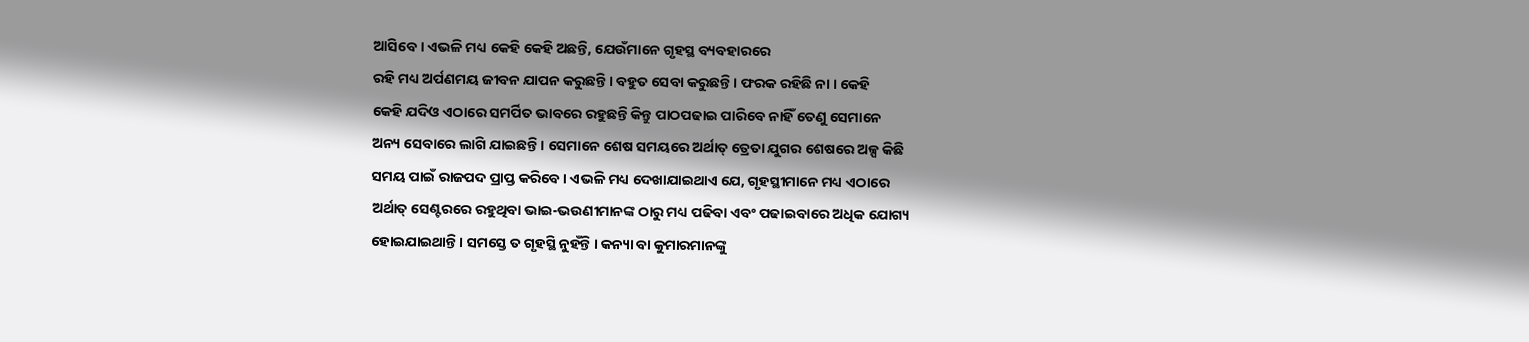ଆସିବେ । ଏଭଳି ମଧ୍ୟ କେହି କେହି ଅଛନ୍ତି, ଯେଉଁମାନେ ଗୃହସ୍ଥ ବ୍ୟବହାରରେ
ରହି ମଧ୍ୟ ଅର୍ପଣମୟ ଜୀବନ ଯାପନ କରୁଛନ୍ତି । ବହୁତ ସେବା କରୁଛନ୍ତି । ଫରକ ରହିଛି ନା । କେହି
କେହି ଯଦିଓ ଏଠାରେ ସମର୍ପିତ ଭାବରେ ରହୁଛନ୍ତି କିନ୍ତୁ ପାଠପଢାଇ ପାରିବେ ନାହିଁ ତେଣୁ ସେମାନେ
ଅନ୍ୟ ସେବାରେ ଲାଗି ଯାଇଛନ୍ତି । ସେମାନେ ଶେଷ ସମୟରେ ଅର୍ଥାତ୍ ତ୍ରେତା ଯୁଗର ଶେଷରେ ଅଳ୍ପ କିଛି
ସମୟ ପାଇଁ ରାଜପଦ ପ୍ରାପ୍ତ କରିବେ । ଏଭଳି ମଧ୍ୟ ଦେଖାଯାଇଥାଏ ଯେ, ଗୃହସ୍ଥୀମାନେ ମଧ୍ୟ ଏଠାରେ
ଅର୍ଥାତ୍ ସେଣ୍ଟରରେ ରହୁଥିବା ଭାଇ-ଭଉଣୀମାନଙ୍କ ଠାରୁ ମଧ୍ୟ ପଢିବା ଏବଂ ପଢାଇବାରେ ଅଧିକ ଯୋଗ୍ୟ
ହୋଇଯାଇଥାନ୍ତି । ସମସ୍ତେ ତ ଗୃହସ୍ଥି ନୁହଁନ୍ତି । କନ୍ୟା ବା କୁମାରମାନଙ୍କୁ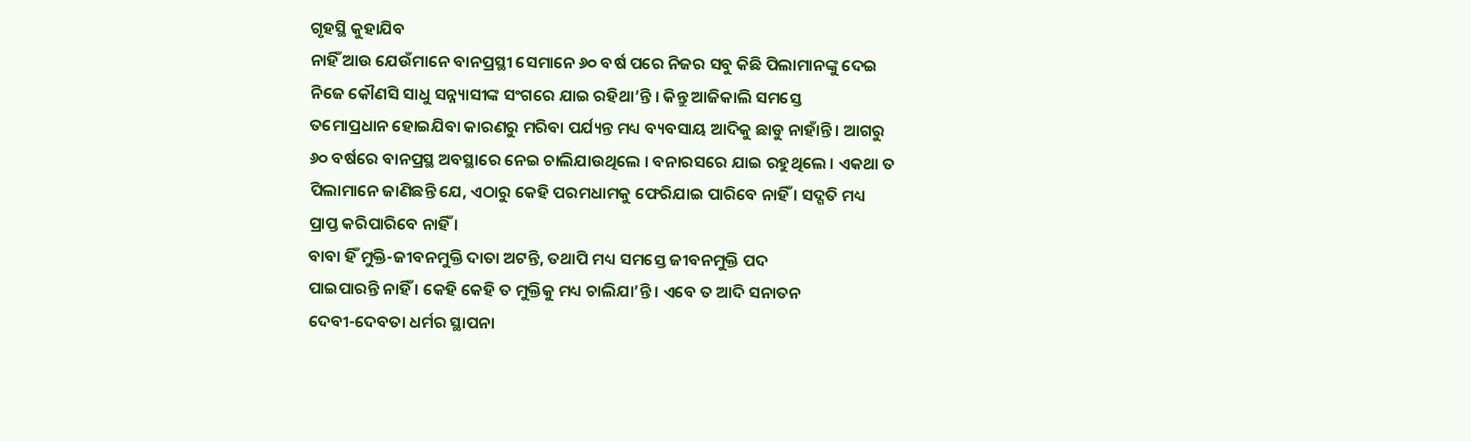ଗୃହସ୍ଥି କୁହାଯିବ
ନାହିଁ ଆଉ ଯେଉଁମାନେ ବାନପ୍ରସ୍ଥୀ ସେମାନେ ୬୦ ବର୍ଷ ପରେ ନିଜର ସବୁ କିଛି ପିଲାମାନଙ୍କୁ ଦେଇ
ନିଜେ କୌଣସି ସାଧୁ ସନ୍ନ୍ୟାସୀଙ୍କ ସଂଗରେ ଯାଇ ରହିଥା’ନ୍ତି । କିନ୍ତୁ ଆଜିକାଲି ସମସ୍ତେ
ତମୋପ୍ରଧାନ ହୋଇଯିବା କାରଣରୁ ମରିବା ପର୍ଯ୍ୟନ୍ତ ମଧ୍ୟ ବ୍ୟବସାୟ ଆଦିକୁ ଛାଡୁ ନାହାଁନ୍ତି । ଆଗରୁ
୬୦ ବର୍ଷରେ ବାନପ୍ରସ୍ଥ ଅବସ୍ଥାରେ ନେଇ ଚାଲିଯାଉଥିଲେ । ବନାରସରେ ଯାଇ ରହୁଥିଲେ । ଏକଥା ତ
ପିଲାମାନେ ଜାଣିଛନ୍ତି ଯେ, ଏଠାରୁ କେହି ପରମଧାମକୁ ଫେରିଯାଇ ପାରିବେ ନାହିଁ । ସଦ୍ଗତି ମଧ୍ୟ
ପ୍ରାପ୍ତ କରିପାରିବେ ନାହିଁ ।
ବାବା ହିଁ ମୁକ୍ତି-ଜୀବନମୁକ୍ତି ଦାତା ଅଟନ୍ତି, ତଥାପି ମଧ୍ୟ ସମସ୍ତେ ଜୀବନମୁକ୍ତି ପଦ
ପାଇପାରନ୍ତି ନାହିଁ । କେହି କେହି ତ ମୁକ୍ତିକୁ ମଧ୍ୟ ଚାଲିଯା’ନ୍ତି । ଏବେ ତ ଆଦି ସନାତନ
ଦେବୀ-ଦେବତା ଧର୍ମର ସ୍ଥାପନା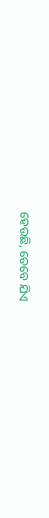ହେଉଛି, ତେବେ ଯିଏ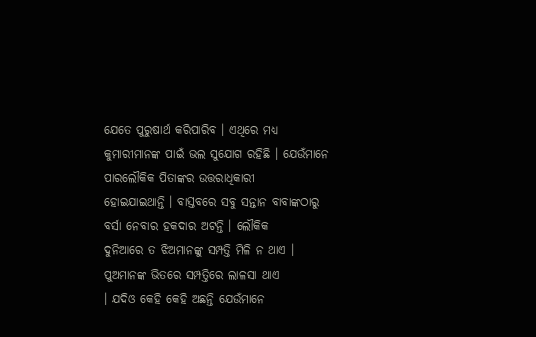ଯେତେ ପୁରୁଷାର୍ଥ କରିପାରିବ । ଏଥିରେ ମଧ୍ୟ
କୁମାରୀମାନଙ୍କ ପାଇଁ ଭଲ ସୁଯୋଗ ରହିଛି । ଯେଉଁମାନେ ପାରଲୌକିକ ପିତାଙ୍କର ଉତ୍ତରାଧିକାରୀ
ହୋଇଯାଇଥାନ୍ତି । ବାସ୍ତବରେ ସବୁ ସନ୍ତାନ ବାବାଙ୍କଠାରୁ ବର୍ସା ନେବାର ହକଦାର ଅଟନ୍ତି । ଲୌକିକ
ଦୁନିଆରେ ତ ଝିଅମାନଙ୍କୁ ସମ୍ପତ୍ତି ମିଳି ନ ଥାଏ । ପୁଅମାନଙ୍କ ଭିତରେ ସମ୍ପତ୍ତିରେ ଲାଳସା ଥାଏ
। ଯଦିଓ କେହି କେହି ଅଛନ୍ତି ଯେଉଁମାନେ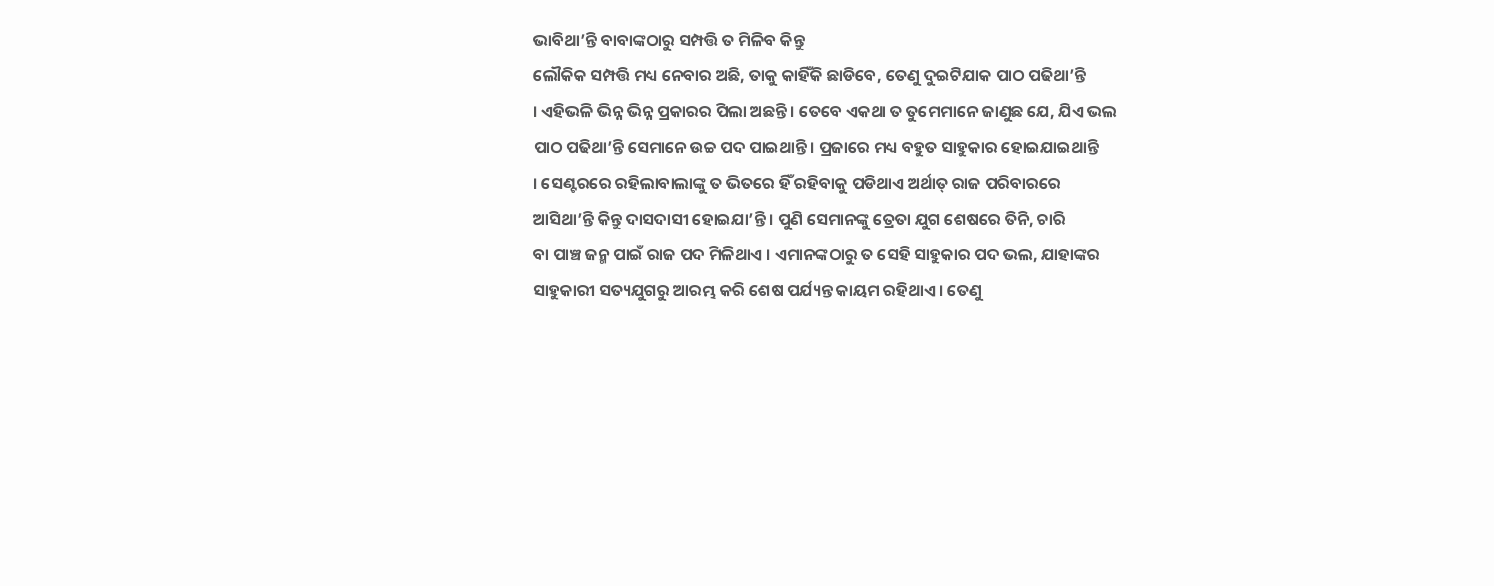ଭାବିଥା’ନ୍ତି ବାବାଙ୍କଠାରୁ ସମ୍ପତ୍ତି ତ ମିଳିବ କିନ୍ତୁ
ଲୌକିକ ସମ୍ପତ୍ତି ମଧ୍ୟ ନେବାର ଅଛି, ତାକୁ କାହିଁକି ଛାଡିବେ, ତେଣୁ ଦୁଇଟିଯାକ ପାଠ ପଢିଥା’ନ୍ତି
। ଏହିଭଳି ଭିନ୍ନ ଭିନ୍ନ ପ୍ରକାରର ପିଲା ଅଛନ୍ତି । ତେବେ ଏକଥା ତ ତୁମେମାନେ ଜାଣୁଛ ଯେ, ଯିଏ ଭଲ
ପାଠ ପଢିଥା’ନ୍ତି ସେମାନେ ଉଚ୍ଚ ପଦ ପାଇଥାନ୍ତି । ପ୍ରଜାରେ ମଧ୍ୟ ବହୁତ ସାହୁକାର ହୋଇଯାଇଥାନ୍ତି
। ସେଣ୍ଟରରେ ରହିଲାବାଲାଙ୍କୁ ତ ଭିତରେ ହିଁ ରହିବାକୁ ପଡିଥାଏ ଅର୍ଥାତ୍ ରାଜ ପରିବାରରେ
ଆସିଥା’ନ୍ତି କିନ୍ତୁ ଦାସଦାସୀ ହୋଇଯା’ନ୍ତି । ପୁଣି ସେମାନଙ୍କୁ ତ୍ରେତା ଯୁଗ ଶେଷରେ ତିନି, ଚାରି
ବା ପାଞ୍ଚ ଜନ୍ମ ପାଇଁ ରାଜ ପଦ ମିଳିଥାଏ । ଏମାନଙ୍କଠାରୁ ତ ସେହି ସାହୁକାର ପଦ ଭଲ, ଯାହାଙ୍କର
ସାହୁକାରୀ ସତ୍ୟଯୁଗରୁ ଆରମ୍ଭ କରି ଶେଷ ପର୍ଯ୍ୟନ୍ତ କାୟମ ରହିଥାଏ । ତେଣୁ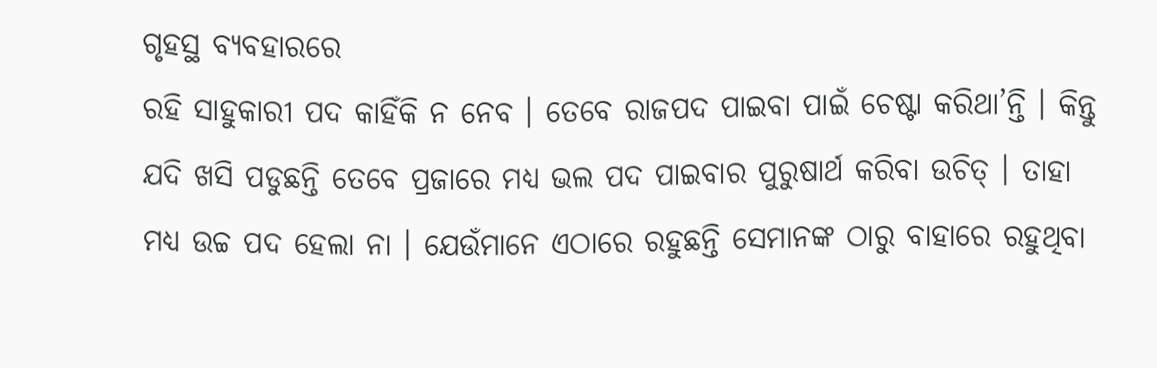ଗୃହସ୍ଥ ବ୍ୟବହାରରେ
ରହି ସାହୁକାରୀ ପଦ କାହିଁକି ନ ନେବ । ତେବେ ରାଜପଦ ପାଇବା ପାଇଁ ଚେଷ୍ଟା କରିଥା’ନ୍ତି । କିନ୍ତୁ
ଯଦି ଖସି ପଡୁଛନ୍ତି ତେବେ ପ୍ରଜାରେ ମଧ୍ୟ ଭଲ ପଦ ପାଇବାର ପୁରୁଷାର୍ଥ କରିବା ଉଚିତ୍ । ତାହା
ମଧ୍ୟ ଉଚ୍ଚ ପଦ ହେଲା ନା । ଯେଉଁମାନେ ଏଠାରେ ରହୁଛନ୍ତି ସେମାନଙ୍କ ଠାରୁ ବାହାରେ ରହୁଥିବା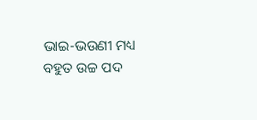ଭାଇ-ଭଉଣୀ ମଧ୍ୟ ବହୁତ ଉଚ୍ଚ ପଦ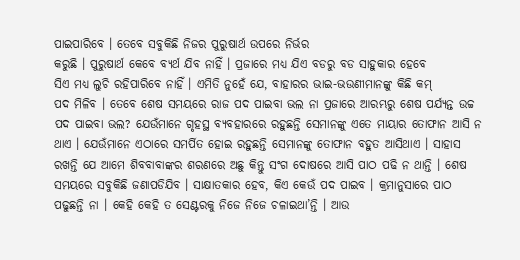ପାଇପାରିବେ । ତେବେ ସବୁକିଛି ନିଜର ପୁରୁଷାର୍ଥ ଉପରେ ନିର୍ଭର
କରୁଛି । ପୁରୁଷାର୍ଥ କେବେ ବ୍ୟର୍ଥ ଯିବ ନାହିଁ । ପ୍ରଜାରେ ମଧ୍ୟ ଯିଏ ବଡରୁ ବଡ ସାହୁକାର ହେବେ
ସିଏ ମଧ୍ୟ ଲୁଚି ରହିପାରିବେ ନାହିଁ । ଏମିତି ନୁହେଁ ଯେ, ବାହାରର ଭାଇ-ଭଉଣୀମାନଙ୍କୁ କିଛି କମ୍
ପଦ ମିଳିବ । ତେବେ ଶେଷ ସମୟରେ ରାଜ ପଦ ପାଇବା ଭଲ ନା ପ୍ରଜାରେ ଆରମ୍ଭରୁ ଶେଷ ପର୍ଯ୍ୟନ୍ତ ଉଚ୍ଚ
ପଦ ପାଇବା ଭଲ? ଯେଉଁମାନେ ଗୃହସ୍ଥ ବ୍ୟବହାରରେ ରହୁଛନ୍ତି ସେମାନଙ୍କୁ ଏତେ ମାୟାର ତୋଫାନ ଆସି ନ
ଥାଏ । ଯେଉଁମାନେ ଏଠାରେ ସମର୍ପିତ ହୋଇ ରହୁଛନ୍ତି ସେମାନଙ୍କୁ ତୋଫାନ ବହୁତ ଆସିଥାଏ । ସାହାସ
ରଖନ୍ତି ଯେ ଆମେ ଶିବବାବାଙ୍କର ଶରଣରେ ଅଛୁ କିନ୍ତୁ ସଂଗ ଦୋଷରେ ଆସି ପାଠ ପଢି ନ ଥାନ୍ତି । ଶେଷ
ସମୟରେ ସବୁକିଛି ଜଣାପଡିଯିବ । ସାକ୍ଷାତକାର ହେବ, କିଏ କେଉଁ ପଦ ପାଇବ । କ୍ରମାନୁସାରେ ପାଠ
ପଢୁଛନ୍ତି ନା । କେହି କେହି ତ ସେଣ୍ଟରକୁ ନିଜେ ନିଜେ ଚଳାଇଥା’ନ୍ତି । ଆଉ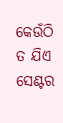କେଉଁଠି ତ ଯିଏ
ସେଣ୍ଟର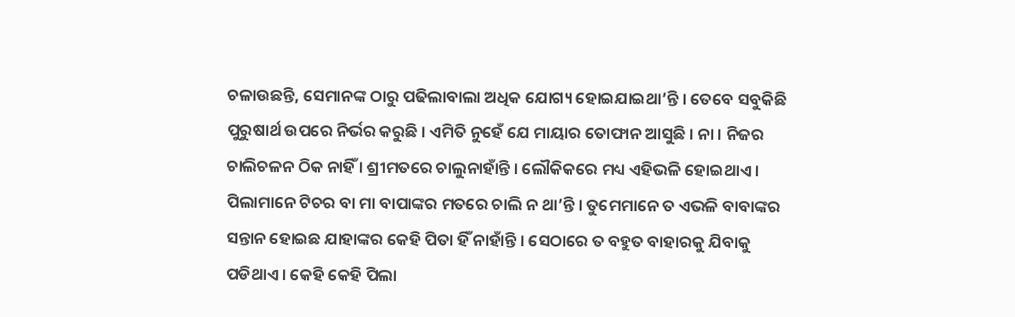ଚଳାଉଛନ୍ତି, ସେମାନଙ୍କ ଠାରୁ ପଢିଲାବାଲା ଅଧିକ ଯୋଗ୍ୟ ହୋଇଯାଇଥା’ନ୍ତି । ତେବେ ସବୁକିଛି
ପୁରୁଷାର୍ଥ ଉପରେ ନିର୍ଭର କରୁଛି । ଏମିତି ନୁହେଁ ଯେ ମାୟାର ତୋଫାନ ଆସୁଛି । ନା । ନିଜର
ଚାଲିଚଳନ ଠିକ ନାହିଁ । ଶ୍ରୀମତରେ ଚାଲୁନାହାଁନ୍ତି । ଲୌକିକରେ ମଧ୍ୟ ଏହିଭଳି ହୋଇଥାଏ ।
ପିଲାମାନେ ଟିଚର ବା ମା ବାପାଙ୍କର ମତରେ ଚାଲି ନ ଥା’ନ୍ତି । ତୁମେମାନେ ତ ଏଭଳି ବାବାଙ୍କର
ସନ୍ତାନ ହୋଇଛ ଯାହାଙ୍କର କେହି ପିତା ହିଁ ନାହାଁନ୍ତି । ସେଠାରେ ତ ବହୁତ ବାହାରକୁ ଯିବାକୁ
ପଡିଥାଏ । କେହି କେହି ପିଲା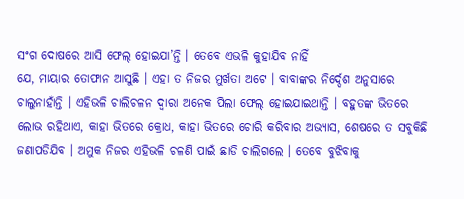ସଂଗ ଦୋଷରେ ଆସି ଫେଲ୍ ହୋଇଯା’ନ୍ତି । ତେବେ ଏଭଳି କୁହାଯିବ ନାହିଁ
ଯେ, ମାୟାର ତୋଫାନ ଆସୁଛି । ଏହା ତ ନିଜର ମୁର୍ଖତା ଅଟେ । ବାବାଙ୍କର ନିର୍ଦ୍ଦେଶ ଅନୁସାରେ
ଚାଲୁନାହାଁନ୍ତି । ଏହିଭଳି ଚାଲିଚଳନ ଦ୍ୱାରା ଅନେକ ପିଲା ଫେଲ୍ ହୋଇଯାଇଥାନ୍ତି । ବହୁତଙ୍କ ଭିତରେ
ଲୋଭ ରହିଥାଏ, କାହା ଭିତରେ କ୍ରୋଧ, କାହା ଭିତରେ ଚୋରି କରିବାର ଅଭ୍ୟାସ, ଶେଷରେ ତ ସବୁକିଛି
ଜଣାପଡିଯିବ । ଅମୁକ ନିଜର ଏହିଭଳି ଚଳଣି ପାଇଁ ଛାଡି ଚାଲିଗଲେ । ତେବେ ବୁଝିବାକୁ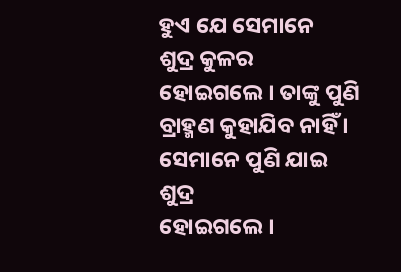ହୁଏ ଯେ ସେମାନେ
ଶୁଦ୍ର କୁଳର ହୋଇଗଲେ । ତାଙ୍କୁ ପୁଣି ବ୍ରାହ୍ମଣ କୁହାଯିବ ନାହିଁ । ସେମାନେ ପୁଣି ଯାଇ ଶୁଦ୍ର
ହୋଇଗଲେ ।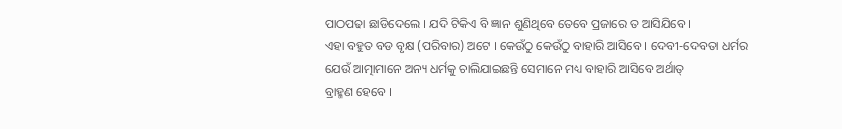ପାଠପଢା ଛାଡିଦେଲେ । ଯଦି ଟିକିଏ ବି ଜ୍ଞାନ ଶୁଣିଥିବେ ତେବେ ପ୍ରଜାରେ ତ ଆସିଯିବେ ।
ଏହା ବହୁତ ବଡ ବୃକ୍ଷ (ପରିବାର) ଅଟେ । କେଉଁଠୁ କେଉଁଠୁ ବାହାରି ଆସିବେ । ଦେବୀ-ଦେବତା ଧର୍ମର
ଯେଉଁ ଆତ୍ମାମାନେ ଅନ୍ୟ ଧର୍ମକୁ ଚାଲିଯାଇଛନ୍ତି ସେମାନେ ମଧ୍ୟ ବାହାରି ଆସିବେ ଅର୍ଥାତ୍
ବ୍ରାହ୍ମଣ ହେବେ ।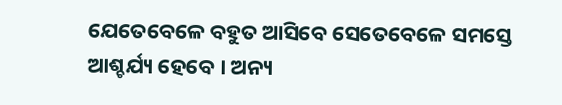ଯେତେବେଳେ ବହୁତ ଆସିବେ ସେତେବେଳେ ସମସ୍ତେ ଆଶ୍ଚର୍ଯ୍ୟ ହେବେ । ଅନ୍ୟ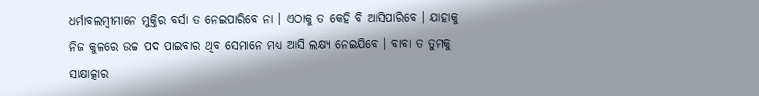ଧର୍ମାବଲମ୍ବୀମାନେ ମୁକ୍ତିର ବର୍ସା ତ ନେଇପାରିବେ ନା । ଏଠାକୁ ତ କେହି ବି ଆସିପାରିବେ । ଯାହାକୁ
ନିଜ କୁଳରେ ଉଚ୍ଚ ପଦ ପାଇବାର ଥିବ ସେମାନେ ମଧ୍ୟ ଆସି ଲକ୍ଷ୍ୟ ନେଇଯିବେ । ବାବା ତ ତୁମକୁ
ସାକ୍ଷାତ୍କାର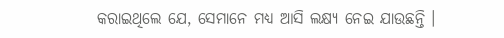କରାଇଥିଲେ ଯେ, ସେମାନେ ମଧ୍ୟ ଆସି ଲକ୍ଷ୍ୟ ନେଇ ଯାଉଛନ୍ତି ।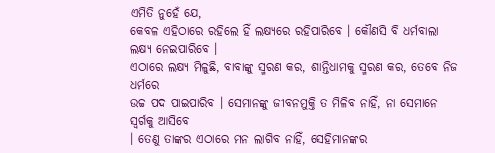ଏମିତି ନୁହେଁ ଯେ,
କେବଳ ଏହିଠାରେ ରହିଲେ ହିଁ ଲକ୍ଷ୍ୟରେ ରହିପାରିବେ । କୌଣସି ବି ଧର୍ମବାଲା ଲକ୍ଷ୍ୟ ନେଇପାରିବେ ।
ଏଠାରେ ଲକ୍ଷ୍ୟ ମିଳୁଛି, ବାବାଙ୍କୁ ସ୍ମରଣ କର, ଶାନ୍ତିଧାମକୁ ସ୍ମରଣ କର, ତେବେ ନିଜ ଧର୍ମରେ
ଉଚ୍ଚ ପଦ ପାଇପାରିବ । ସେମାନଙ୍କୁ ଜୀବନମୁକ୍ତି ତ ମିଳିବ ନାହିଁ, ନା ସେମାନେ ସ୍ୱର୍ଗକୁ ଆସିବେ
। ତେଣୁ ତାଙ୍କର ଏଠାରେ ମନ ଲାଗିବ ନାହିଁ, ସେହିମାନଙ୍କର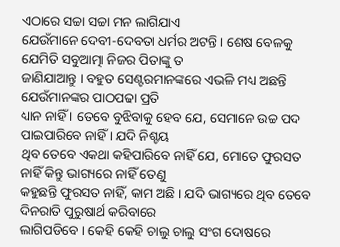ଏଠାରେ ସଚ୍ଚା ସଚ୍ଚା ମନ ଲାଗିଯାଏ
ଯେଉଁମାନେ ଦେବୀ-ଦେବତା ଧର୍ମର ଅଟନ୍ତି । ଶେଷ ବେଳକୁ ଯେମିତି ସବୁଆତ୍ମା ନିଜର ପିତାଙ୍କୁ ତ
ଜାଣିଯାଆନ୍ତୁ । ବହୁତ ସେଣ୍ଟରମାନଙ୍କରେ ଏଭଳି ମଧ୍ୟ ଅଛନ୍ତି ଯେଉଁମାନଙ୍କର ପାଠପଢା ପ୍ରତି
ଧ୍ୟାନ ନାହିଁ । ତେବେ ବୁଝିବାକୁ ହେବ ଯେ, ସେମାନେ ଉଚ୍ଚ ପଦ ପାଇପାରିବେ ନାହିଁ । ଯଦି ନିଶ୍ଚୟ
ଥିବ ତେବେ ଏକଥା କହିପାରିବେ ନାହିଁ ଯେ, ମୋତେ ଫୁରସତ ନାହିଁ କିନ୍ତୁ ଭାଗ୍ୟରେ ନାହିଁ ତେଣୁ
କହୁଛନ୍ତି ଫୁରସତ ନାହିଁ, କାମ ଅଛି । ଯଦି ଭାଗ୍ୟରେ ଥିବ ତେବେ ଦିନରାତି ପୁରୁଷାର୍ଥ କରିବାରେ
ଲାଗିପଡିବେ । କେହି କେହି ଚାଲୁ ଚାଲୁ ସଂଗ ଦୋଷରେ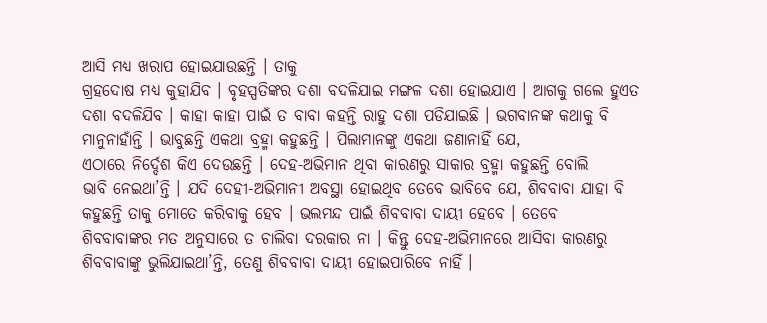ଆସି ମଧ୍ୟ ଖରାପ ହୋଇଯାଉଛନ୍ତି । ତାକୁ
ଗ୍ରହଦୋଷ ମଧ୍ୟ କୁହାଯିବ । ବୃହସ୍ପତିଙ୍କର ଦଶା ବଦଳିଯାଇ ମଙ୍ଗଳ ଦଶା ହୋଇଯାଏ । ଆଗକୁ ଗଲେ ହୁଏତ
ଦଶା ବଦଳିଯିବ । କାହା କାହା ପାଇଁ ତ ବାବା କହନ୍ତି ରାହୁ ଦଶା ପଡିଯାଇଛି । ଭଗବାନଙ୍କ କଥାକୁ ବି
ମାନୁନାହାଁନ୍ତି । ଭାବୁଛନ୍ତି ଏକଥା ବ୍ରହ୍ମା କହୁଛନ୍ତି । ପିଲାମାନଙ୍କୁ ଏକଥା ଜଣାନାହିଁ ଯେ,
ଏଠାରେ ନିର୍ଦ୍ଦେଶ କିଏ ଦେଉଛନ୍ତି । ଦେହ-ଅଭିମାନ ଥିବା କାରଣରୁ ସାକାର ବ୍ରହ୍ମା କହୁଛନ୍ତି ବୋଲି
ଭାବି ନେଇଥା’ନ୍ତି । ଯଦି ଦେହୀ-ଅଭିମାନୀ ଅବସ୍ଥା ହୋଇଥିବ ତେବେ ଭାବିବେ ଯେ, ଶିବବାବା ଯାହା ବି
କହୁଛନ୍ତି ତାକୁ ମୋତେ କରିବାକୁ ହେବ । ଭଲମନ୍ଦ ପାଇଁ ଶିବବାବା ଦାୟୀ ହେବେ । ତେବେ
ଶିବବାବାଙ୍କର ମତ ଅନୁସାରେ ତ ଚାଲିବା ଦରକାର ନା । କିନ୍ତୁ ଦେହ-ଅଭିମାନରେ ଆସିବା କାରଣରୁ
ଶିବବାବାଙ୍କୁ ଭୁଲିଯାଇଥା’ନ୍ତି, ତେଣୁ ଶିବବାବା ଦାୟୀ ହୋଇପାରିବେ ନାହିଁ ।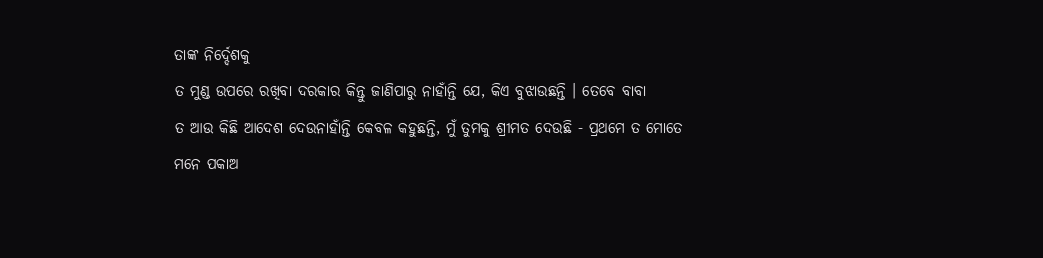ତାଙ୍କ ନିର୍ଦ୍ଦେଶକୁ
ତ ମୁଣ୍ଡ ଉପରେ ରଖିବା ଦରକାର କିନ୍ତୁ ଜାଣିପାରୁ ନାହାଁନ୍ତି ଯେ, କିଏ ବୁଝାଉଛନ୍ତି । ତେବେ ବାବା
ତ ଆଉ କିଛି ଆଦେଶ ଦେଉନାହାଁନ୍ତି କେବଳ କହୁଛନ୍ତି, ମୁଁ ତୁମକୁ ଶ୍ରୀମତ ଦେଉଛି - ପ୍ରଥମେ ତ ମୋତେ
ମନେ ପକାଅ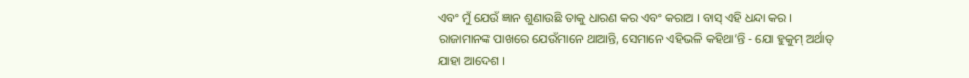ଏବଂ ମୁଁ ଯେଉଁ ଜ୍ଞାନ ଶୁଣାଉଛି ତାକୁ ଧାରଣ କର ଏବଂ କରାଅ । ବାସ୍ ଏହି ଧନ୍ଦା କର ।
ରାଜାମାନଙ୍କ ପାଖରେ ଯେଉଁମାନେ ଥାଆନ୍ତି, ସେମାନେ ଏହିଭଳି କହିଥା’ନ୍ତି - ଯୋ ହୁକୁମ୍ ଅର୍ଥାତ୍
ଯାହା ଆଦେଶ ।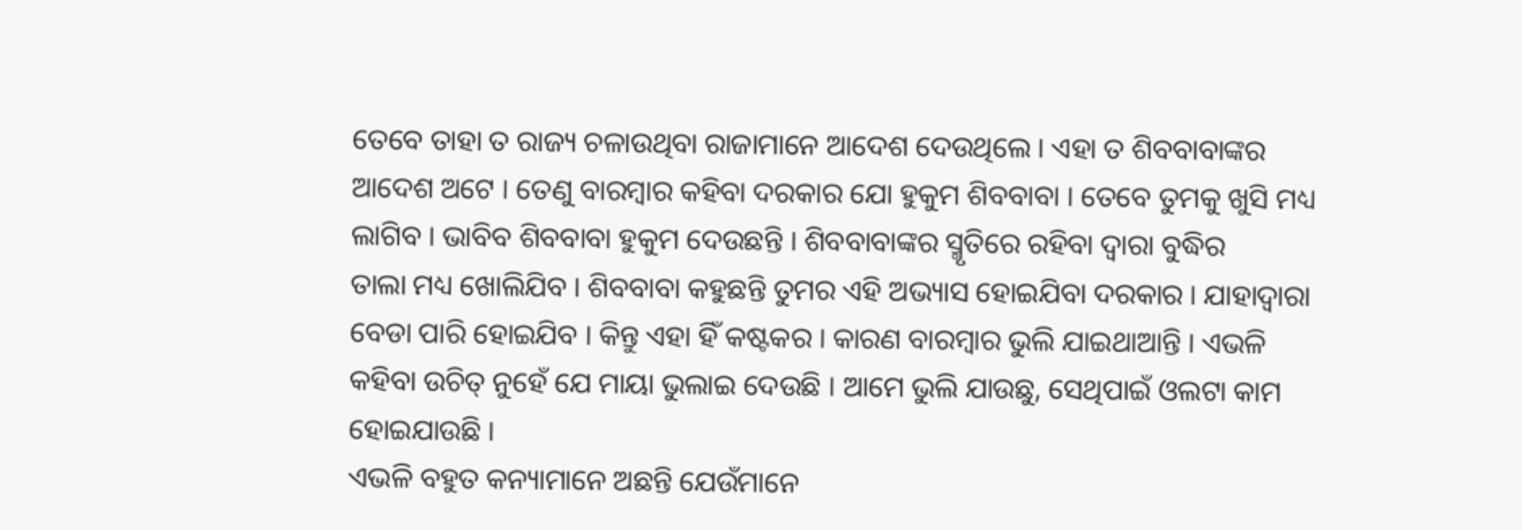ତେବେ ତାହା ତ ରାଜ୍ୟ ଚଳାଉଥିବା ରାଜାମାନେ ଆଦେଶ ଦେଉଥିଲେ । ଏହା ତ ଶିବବାବାଙ୍କର
ଆଦେଶ ଅଟେ । ତେଣୁ ବାରମ୍ବାର କହିବା ଦରକାର ଯୋ ହୁକୁମ ଶିବବାବା । ତେବେ ତୁମକୁ ଖୁସି ମଧ୍ୟ
ଲାଗିବ । ଭାବିବ ଶିବବାବା ହୁକୁମ ଦେଉଛନ୍ତି । ଶିବବାବାଙ୍କର ସ୍ମୃତିରେ ରହିବା ଦ୍ୱାରା ବୁଦ୍ଧିର
ତାଲା ମଧ୍ୟ ଖୋଲିଯିବ । ଶିବବାବା କହୁଛନ୍ତି ତୁମର ଏହି ଅଭ୍ୟାସ ହୋଇଯିବା ଦରକାର । ଯାହାଦ୍ୱାରା
ବେଡା ପାରି ହୋଇଯିବ । କିନ୍ତୁ ଏହା ହିଁ କଷ୍ଟକର । କାରଣ ବାରମ୍ବାର ଭୁଲି ଯାଇଥାଆନ୍ତି । ଏଭଳି
କହିବା ଉଚିତ୍ ନୁହେଁ ଯେ ମାୟା ଭୁଲାଇ ଦେଉଛି । ଆମେ ଭୁଲି ଯାଉଛୁ, ସେଥିପାଇଁ ଓଲଟା କାମ
ହୋଇଯାଉଛି ।
ଏଭଳି ବହୁତ କନ୍ୟାମାନେ ଅଛନ୍ତି ଯେଉଁମାନେ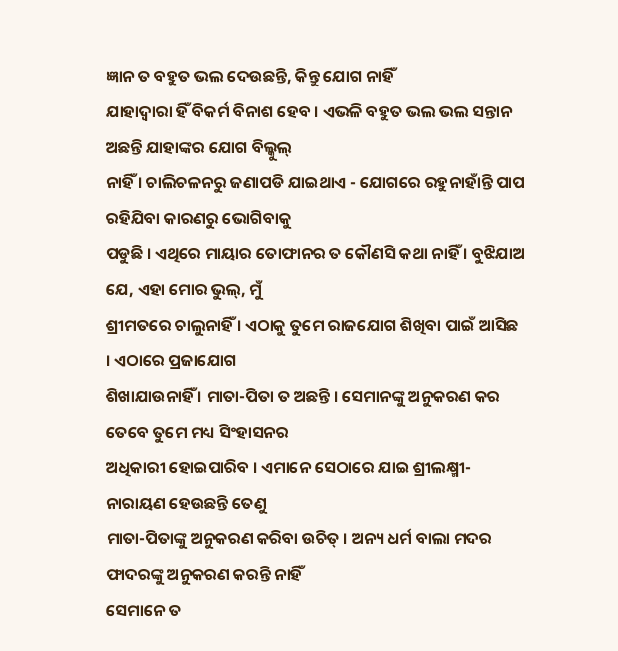ଜ୍ଞାନ ତ ବହୁତ ଭଲ ଦେଉଛନ୍ତି, କିନ୍ତୁ ଯୋଗ ନାହିଁ
ଯାହାଦ୍ୱାରା ହିଁ ବିକର୍ମ ବିନାଶ ହେବ । ଏଭଳି ବହୁତ ଭଲ ଭଲ ସନ୍ତାନ ଅଛନ୍ତି ଯାହାଙ୍କର ଯୋଗ ବିଲ୍କୁଲ୍
ନାହିଁ । ଚାଲିଚଳନରୁ ଜଣାପଡି ଯାଇଥାଏ - ଯୋଗରେ ରହୁନାହାଁନ୍ତି ପାପ ରହିଯିବା କାରଣରୁ ଭୋଗିବାକୁ
ପଡୁଛି । ଏଥିରେ ମାୟାର ତୋଫାନର ତ କୌଣସି କଥା ନାହିଁ । ବୁଝିଯାଅ ଯେ, ଏହା ମୋର ଭୁଲ୍, ମୁଁ
ଶ୍ରୀମତରେ ଚାଲୁନାହିଁ । ଏଠାକୁ ତୁମେ ରାଜଯୋଗ ଶିଖିବା ପାଇଁ ଆସିଛ । ଏଠାରେ ପ୍ରଜାଯୋଗ
ଶିଖାଯାଉନାହିଁ । ମାତା-ପିତା ତ ଅଛନ୍ତି । ସେମାନଙ୍କୁ ଅନୁକରଣ କର ତେବେ ତୁମେ ମଧ୍ୟ ସିଂହାସନର
ଅଧିକାରୀ ହୋଇପାରିବ । ଏମାନେ ସେଠାରେ ଯାଇ ଶ୍ରୀଲକ୍ଷ୍ମୀ-ନାରାୟଣ ହେଉଛନ୍ତି ତେଣୁ
ମାତା-ପିତାଙ୍କୁ ଅନୁକରଣ କରିବା ଉଚିତ୍ । ଅନ୍ୟ ଧର୍ମ ବାଲା ମଦର ଫାଦରଙ୍କୁ ଅନୁକରଣ କରନ୍ତି ନାହିଁ
ସେମାନେ ତ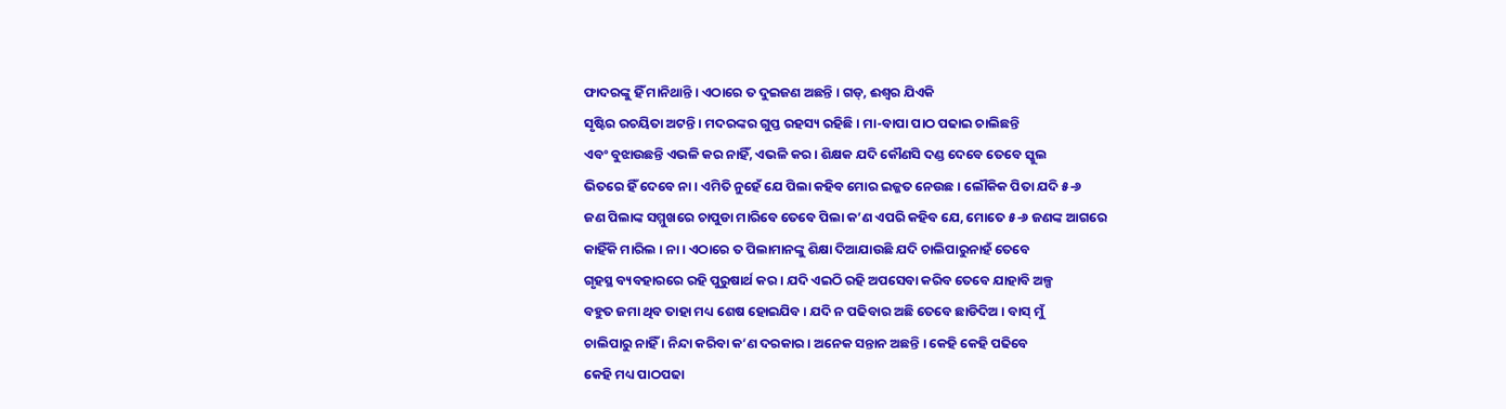ଫାଦରଙ୍କୁ ହିଁ ମାନିଥାନ୍ତି । ଏଠାରେ ତ ଦୁଇଜଣ ଅଛନ୍ତି । ଗଡ୍, ଈଶ୍ୱର ଯିଏକି
ସୃଷ୍ଟିର ରଚୟିତା ଅଟନ୍ତି । ମଦରଙ୍କର ଗୁପ୍ତ ରହସ୍ୟ ରହିଛି । ମା-ବାପା ପାଠ ପଢାଇ ଚାଲିଛନ୍ତି
ଏବଂ ବୁଝାଉଛନ୍ତି ଏଭଳି କର ନାହିଁ, ଏଭଳି କର । ଶିକ୍ଷକ ଯଦି କୌଣସି ଦଣ୍ଡ ଦେବେ ତେବେ ସ୍କୁଲ
ଭିତରେ ହିଁ ଦେବେ ନା । ଏମିତି ନୁହେଁ ଯେ ପିଲା କହିବ ମୋର ଇଜ୍ଜତ ନେଉଛ । ଲୌକିକ ପିତା ଯଦି ୫-୬
ଜଣ ପିଲାଙ୍କ ସମ୍ମୁଖରେ ଚାପୁଡା ମାରିବେ ତେବେ ପିଲା କ’ଣ ଏପରି କହିବ ଯେ, ମୋତେ ୫-୬ ଜଣଙ୍କ ଆଗରେ
କାହିଁକି ମାରିଲ । ନା । ଏଠାରେ ତ ପିଲାମାନଙ୍କୁ ଶିକ୍ଷା ଦିଆଯାଉଛି ଯଦି ଚାଲିପାରୁନାହଁ ତେବେ
ଗୃହସ୍ଥ ବ୍ୟବହାରରେ ରହି ପୁରୁଷାର୍ଥ କର । ଯଦି ଏଇଠି ରହି ଅପସେବା କରିବ ତେବେ ଯାହାବି ଅଳ୍ପ
ବହୁତ ଜମା ଥିବ ତାହା ମଧ୍ୟ ଶେଷ ହୋଇଯିବ । ଯଦି ନ ପଢିବାର ଅଛି ତେବେ ଛାଡିଦିଅ । ବାସ୍ ମୁଁ
ଚାଲିପାରୁ ନାହିଁ । ନିନ୍ଦା କରିବା କ’ଣ ଦରକାର । ଅନେକ ସନ୍ତାନ ଅଛନ୍ତି । କେହି କେହି ପଢିବେ
କେହି ମଧ୍ୟ ପାଠପଢା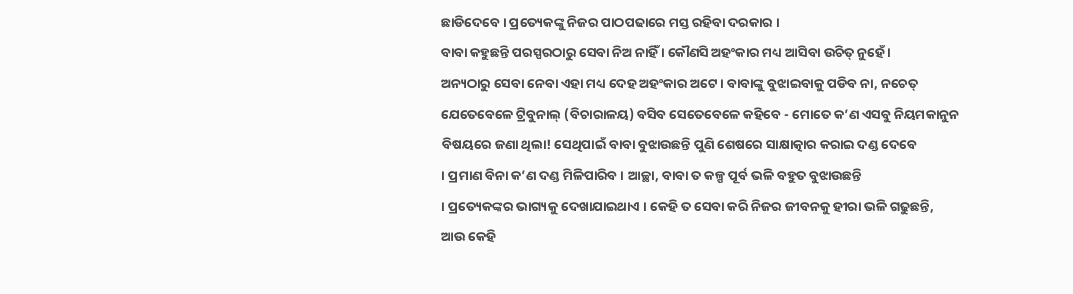ଛାଡିଦେବେ । ପ୍ରତ୍ୟେକଙ୍କୁ ନିଜର ପାଠପଢାରେ ମସ୍ତ ରହିବା ଦରକାର ।
ବାବା କହୁଛନ୍ତି ପରସ୍ପରଠାରୁ ସେବା ନିଅ ନାହିଁ । କୌଣସି ଅହଂକାର ମଧ୍ୟ ଆସିବା ଉଚିତ୍ ନୁହେଁ ।
ଅନ୍ୟଠାରୁ ସେବା ନେବା ଏହା ମଧ୍ୟ ଦେହ ଅହଂକାର ଅଟେ । ବାବାଙ୍କୁ ବୁଝାଇବାକୁ ପଡିବ ନା, ନଚେତ୍
ଯେତେବେଳେ ଟ୍ରିବୁନାଲ୍ (ବିଚାରାଳୟ) ବସିବ ସେତେବେଳେ କହିବେ - ମୋତେ କ’ଣ ଏସବୁ ନିୟମକାନୁନ
ବିଷୟରେ ଜଣା ଥିଲା! ସେଥିପାଇଁ ବାବା ବୁଝାଉଛନ୍ତି ପୁଣି ଶେଷରେ ସାକ୍ଷାତ୍କାର କରାଇ ଦଣ୍ଡ ଦେବେ
। ପ୍ରମାଣ ବିନା କ’ଣ ଦଣ୍ଡ ମିଳିପାରିବ । ଆଚ୍ଛା, ବାବା ତ କଳ୍ପ ପୂର୍ବ ଭଳି ବହୁତ ବୁଝାଉଛନ୍ତି
। ପ୍ରତ୍ୟେକଙ୍କର ଭାଗ୍ୟକୁ ଦେଖାଯାଇଥାଏ । କେହି ତ ସେବା କରି ନିଜର ଜୀବନକୁ ହୀରା ଭଳି ଗଢୁଛନ୍ତି,
ଆଉ କେହି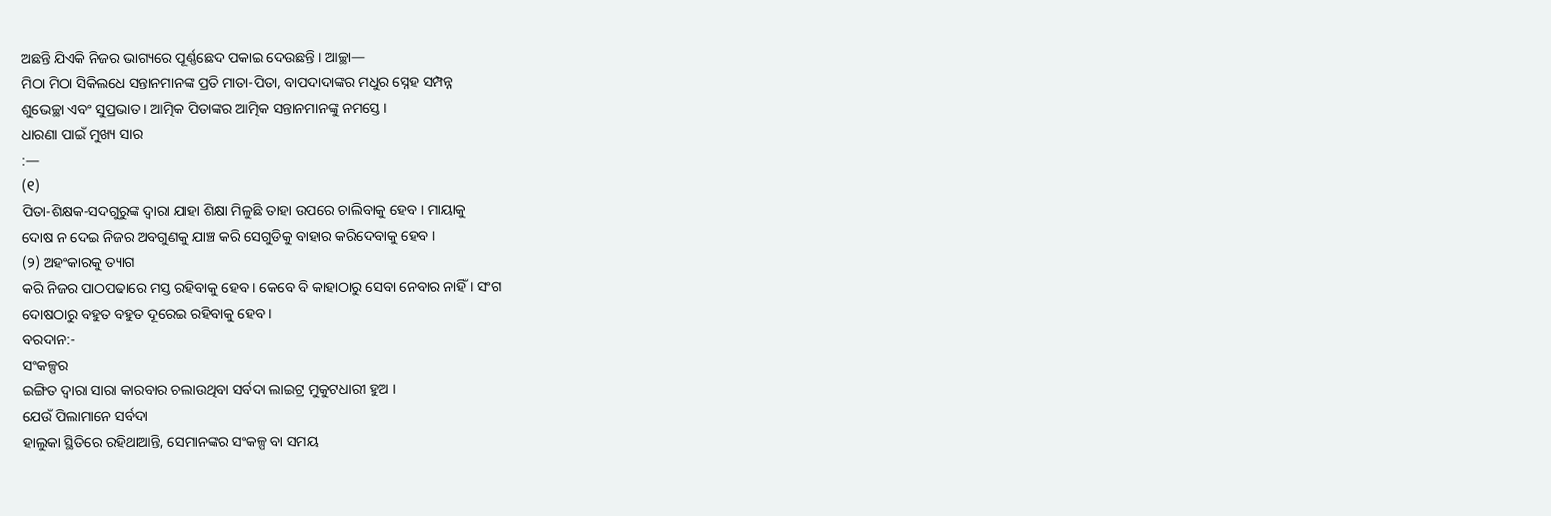ଅଛନ୍ତି ଯିଏକି ନିଜର ଭାଗ୍ୟରେ ପୂର୍ଣ୍ଣଛେଦ ପକାଇ ଦେଉଛନ୍ତି । ଆଚ୍ଛା—
ମିଠା ମିଠା ସିକିଲଧେ ସନ୍ତାନମାନଙ୍କ ପ୍ରତି ମାତା-ପିତା, ବାପଦାଦାଙ୍କର ମଧୁର ସ୍ନେହ ସମ୍ପନ୍ନ
ଶୁଭେଚ୍ଛା ଏବଂ ସୁପ୍ରଭାତ । ଆତ୍ମିକ ପିତାଙ୍କର ଆତ୍ମିକ ସନ୍ତାନମାନଙ୍କୁ ନମସ୍ତେ ।
ଧାରଣା ପାଇଁ ମୁଖ୍ୟ ସାର
:—
(୧)
ପିତା-ଶିକ୍ଷକ-ସଦଗୁରୁଙ୍କ ଦ୍ୱାରା ଯାହା ଶିକ୍ଷା ମିଳୁଛି ତାହା ଉପରେ ଚାଲିବାକୁ ହେବ । ମାୟାକୁ
ଦୋଷ ନ ଦେଇ ନିଜର ଅବଗୁଣକୁ ଯାଞ୍ଚ କରି ସେଗୁଡିକୁ ବାହାର କରିଦେବାକୁ ହେବ ।
(୨) ଅହଂକାରକୁ ତ୍ୟାଗ
କରି ନିଜର ପାଠପଢାରେ ମସ୍ତ ରହିବାକୁ ହେବ । କେବେ ବି କାହାଠାରୁ ସେବା ନେବାର ନାହିଁ । ସଂଗ
ଦୋଷଠାରୁ ବହୁତ ବହୁତ ଦୂରେଇ ରହିବାକୁ ହେବ ।
ବରଦାନ:-
ସଂକଳ୍ପର
ଇଙ୍ଗିତ ଦ୍ୱାରା ସାରା କାରବାର ଚଲାଉଥିବା ସର୍ବଦା ଲାଇଟ୍ର ମୁକୁଟଧାରୀ ହୁଅ ।
ଯେଉଁ ପିଲାମାନେ ସର୍ବଦା
ହାଲୁକା ସ୍ଥିତିରେ ରହିଥାଆନ୍ତି, ସେମାନଙ୍କର ସଂକଳ୍ପ ବା ସମୟ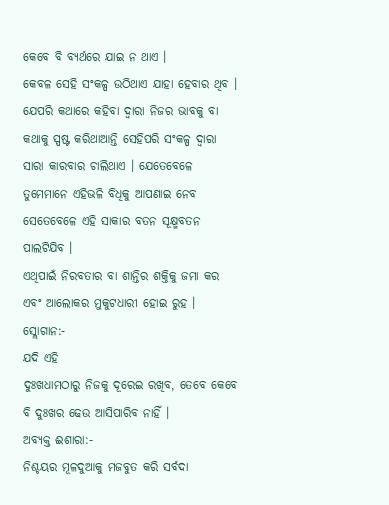କେବେ ବି ବ୍ୟର୍ଥରେ ଯାଇ ନ ଥାଏ ।
କେବଳ ସେହି ସଂକଳ୍ପ ଉଠିଥାଏ ଯାହା ହେବାର ଥିବ । ଯେପରି କଥାରେ କହିବା ଦ୍ୱାରା ନିଜର ଭାବକୁ ବା
କଥାକୁ ସ୍ପଷ୍ଟ କରିଥାଆନ୍ତି ସେହିପରି ସଂକଳ୍ପ ଦ୍ୱାରା ସାରା କାରବାର ଚାଲିଥାଏ । ଯେତେବେଳେ
ତୁମେମାନେ ଏହିଭଳି ବିଧିକୁ ଆପଣାଇ ନେବ ସେତେବେଳେ ଏହି ସାକାର ବତନ ସୂକ୍ଷ୍ମବତନ ପାଲଟିଯିବ ।
ଏଥିପାଇଁ ନିରବତାର ବା ଶାନ୍ତିର ଶକ୍ତିକୁ ଜମା କର ଏବଂ ଆଲୋକର ମୁକୁଟଧାରୀ ହୋଇ ରୁହ ।
ସ୍ଲୋଗାନ:-
ଯଦି ଏହି
ଦୁଃଖଧାମଠାରୁ ନିଜକୁ ଦୂରେଇ ରଖିବ, ତେବେ କେବେ ବି ଦୁଃଖର ଢେଉ ଆସିପାରିବ ନାହିଁ ।
ଅବ୍ୟକ୍ତ ଈଶାରା:-
ନିଶ୍ଚୟର ମୂଳଦୁଆକୁ ମଜବୁତ କରି ସର୍ବଦା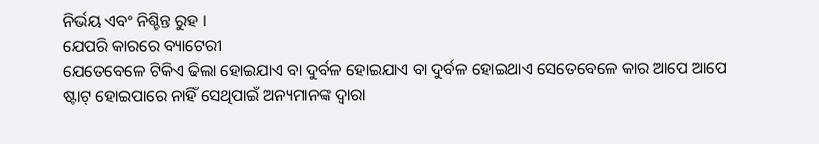ନିର୍ଭୟ ଏବଂ ନିଶ୍ଚିନ୍ତ ରୁହ ।
ଯେପରି କାରରେ ବ୍ୟାଟେରୀ
ଯେତେବେଳେ ଟିକିଏ ଢିଲା ହୋଇଯାଏ ବା ଦୁର୍ବଳ ହୋଇଯାଏ ବା ଦୁର୍ବଳ ହୋଇଥାଏ ସେତେବେଳେ କାର ଆପେ ଆପେ
ଷ୍ଟାଟ୍ ହୋଇପାରେ ନାହିଁ ସେଥିପାଇଁ ଅନ୍ୟମାନଙ୍କ ଦ୍ୱାରା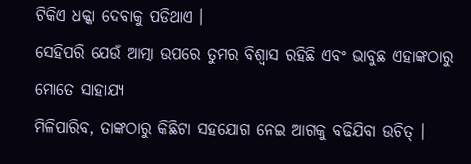ଟିକିଏ ଧକ୍କା ଦେବାକୁ ପଡିଥାଏ ।
ସେହିପରି ଯେଉଁ ଆତ୍ମା ଉପରେ ତୁମର ବିଶ୍ୱାସ ରହିଛି ଏବଂ ଭାବୁଛ ଏହାଙ୍କଠାରୁ ମୋତେ ସାହାଯ୍ୟ
ମିଳିପାରିବ, ତାଙ୍କଠାରୁ କିଛିଟା ସହଯୋଗ ନେଇ ଆଗକୁ ବଢିଯିବା ଉଚିତ୍ ।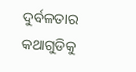ଦୁର୍ବଳତାର କଥାଗୁଡିକୁ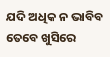ଯଦି ଅଧିକ ନ ଭାବିବ ତେବେ ଖୁସିରେ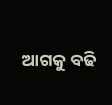ଆଗକୁ ବଢି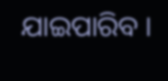ଯାଇପାରିବ ।